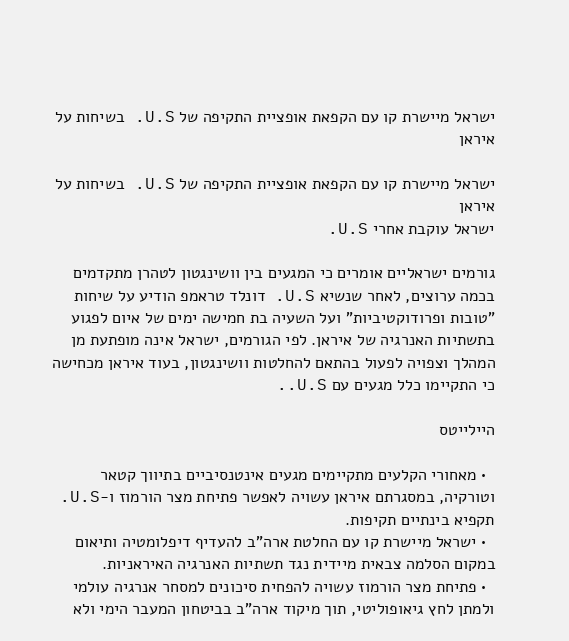ישראל מיישרת קו עם הקפאת אופציית התקיפה של U.S. בשיחות על איראן

ישראל מיישרת קו עם הקפאת אופציית התקיפה של U.S. בשיחות על איראן
ישראל עוקבת אחרי U.S.

גורמים ישראליים אומרים כי המגעים בין וושינגטון לטהרן מתקדמים בכמה ערוצים, לאחר שנשיא U.S. דונלד טראמפ הודיע על שיחות "טובות ופרודוקטיביות" ועל השעיה בת חמישה ימים של איום לפגוע בתשתיות האנרגיה של איראן. לפי הגורמים, ישראל אינה מופתעת מן המהלך וצפויה לפעול בהתאם להחלטות וושינגטון, בעוד איראן מכחישה כי התקיימו כלל מגעים עם U.S..

היילייטס

  • מאחורי הקלעים מתקיימים מגעים אינטנסיביים בתיווך קטאר וטורקיה, במסגרתם איראן עשויה לאפשר פתיחת מצר הורמוז ו-U.S. תקפיא בינתיים תקיפות.
  • ישראל מיישרת קו עם החלטת ארה"ב להעדיף דיפלומטיה ותיאום במקום הסלמה צבאית מיידית נגד תשתיות האנרגיה האיראניות.
  • פתיחת מצר הורמוז עשויה להפחית סיכונים למסחר אנרגיה עולמי ולמתן לחץ גיאופוליטי, תוך מיקוד ארה"ב בביטחון המעבר הימי ולא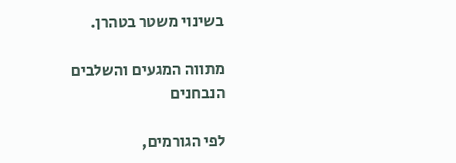בשינוי משטר בטהרן.

מתווה המגעים והשלבים הנבחנים

לפי הגורמים,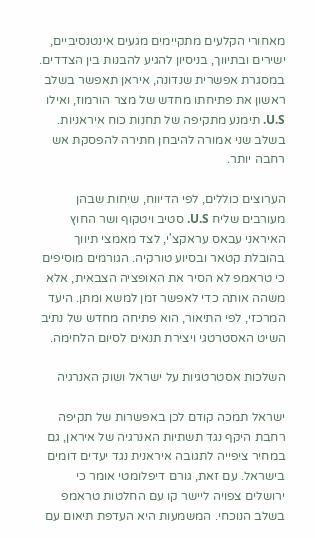מאחורי הקלעים מתקיימים מגעים אינטנסיביים, ישירים ובתיווך, בניסיון להגיע להבנות בין הצדדים. במסגרת אפשרית שנדונה, איראן תאפשר בשלב ראשון את פתיחתו מחדש של מצר הורמוז, ואילו U.S. תימנע מתקיפה של תחנות כוח איראניות. בשלב שני אמורה להיבחן חתירה להפסקת אש רחבה יותר.

הערוצים כוללים, לפי הדיווח, שיחות שבהן מעורבים שליח U.S. סטיב ויטקוף ושר החוץ האיראני עבאס עראקצ'י, לצד מאמצי תיווך בהובלת קטאר ובסיוע טורקיה. הגורמים מוסיפים כי טראמפ לא הסיר את האופציה הצבאית, אלא משהה אותה כדי לאפשר זמן למשא ומתן. היעד המרכזי, לפי התיאור, הוא פתיחה מחדש של נתיב השיט האסטרטגי ויצירת תנאים לסיום הלחימה.

השלכות אסטרטגיות על ישראל ושוק האנרגיה

ישראל תמכה קודם לכן באפשרות של תקיפה רחבת היקף נגד תשתיות האנרגיה של איראן, גם במחיר ציפייה לתגובה איראנית נגד יעדים דומים בישראל. עם זאת, גורם דיפלומטי אומר כי ירושלים צפויה ליישר קו עם החלטות טראמפ בשלב הנוכחי. המשמעות היא העדפת תיאום עם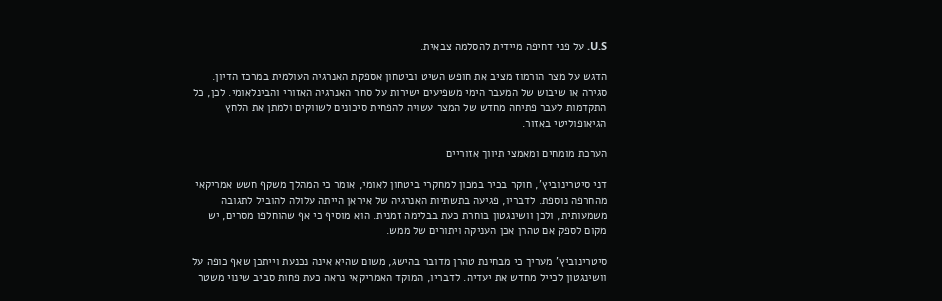U.S. על פני דחיפה מיידית להסלמה צבאית.

הדגש על מצר הורמוז מציב את חופש השיט וביטחון אספקת האנרגיה העולמית במרכז הדיון. סגירה או שיבוש של המעבר הימי משפיעים ישירות על סחר האנרגיה האזורי והבינלאומי. לכן, כל התקדמות לעבר פתיחה מחדש של המצר עשויה להפחית סיכונים לשווקים ולמתן את הלחץ הגיאופוליטי באזור.

הערכת מומחים ומאמצי תיווך אזוריים

דני סיטרינוביץ', חוקר בכיר במכון למחקרי ביטחון לאומי, אומר כי המהלך משקף חשש אמריקאי מהחרפה נוספת. לדבריו, פגיעה בתשתיות האנרגיה של איראן הייתה עלולה להוביל לתגובה משמעותית, ולכן וושינגטון בוחרת כעת בבלימה זמנית. הוא מוסיף כי אף שהוחלפו מסרים, יש מקום לספק אם טהרן אכן העניקה ויתורים של ממש.

סיטרינוביץ' מעריך כי מבחינת טהרן מדובר בהישג, משום שהיא אינה נכנעת וייתכן שאף כופה על וושינגטון לכייל מחדש את יעדיה. לדבריו, המוקד האמריקאי נראה כעת פחות סביב שינוי משטר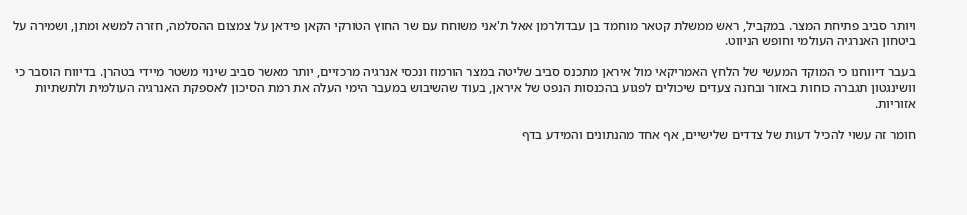ויותר סביב פתיחת המצר. במקביל, ראש ממשלת קטאר מוחמד בן עבדולרמן אאל ת'אני משוחח עם שר החוץ הטורקי הקאן פידאן על צמצום ההסלמה, חזרה למשא ומתן, ושמירה על ביטחון האנרגיה העולמי וחופש הניווט.

בעבר דיווחנו כי המוקד המעשי של הלחץ האמריקאי מול איראן מתכנס סביב שליטה במצר הורמוז ונכסי אנרגיה מרכזיים, יותר מאשר סביב שינוי משטר מיידי בטהרן. בדיווח הוסבר כי וושינגטון תגברה כוחות באזור ובחנה צעדים שיכולים לפגוע בהכנסות הנפט של איראן, בעוד שהשיבוש במעבר הימי העלה את רמת הסיכון לאספקת האנרגיה העולמית ולתשתיות אזוריות.

חומר זה עשוי להכיל דעות של צדדים שלישיים, אף אחד מהנתונים והמידע בדף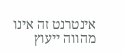אינטרנט זה אינו מהווה ייעוץ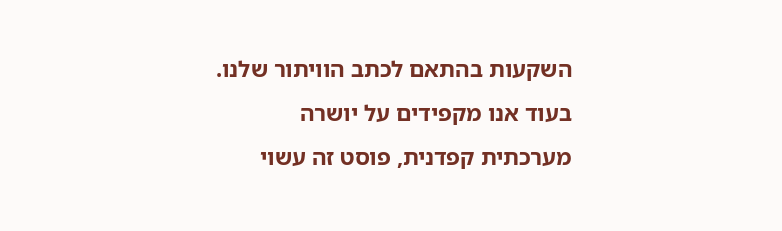השקעות בהתאם לכתב הוויתור שלנו. בעוד אנו מקפידים על יושרה מערכתית קפדנית, פוסט זה עשוי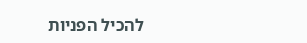להכיל הפניות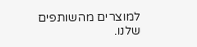למוצרים מהשותפים שלנו.